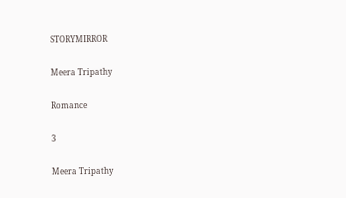STORYMIRROR

Meera Tripathy

Romance

3

Meera Tripathy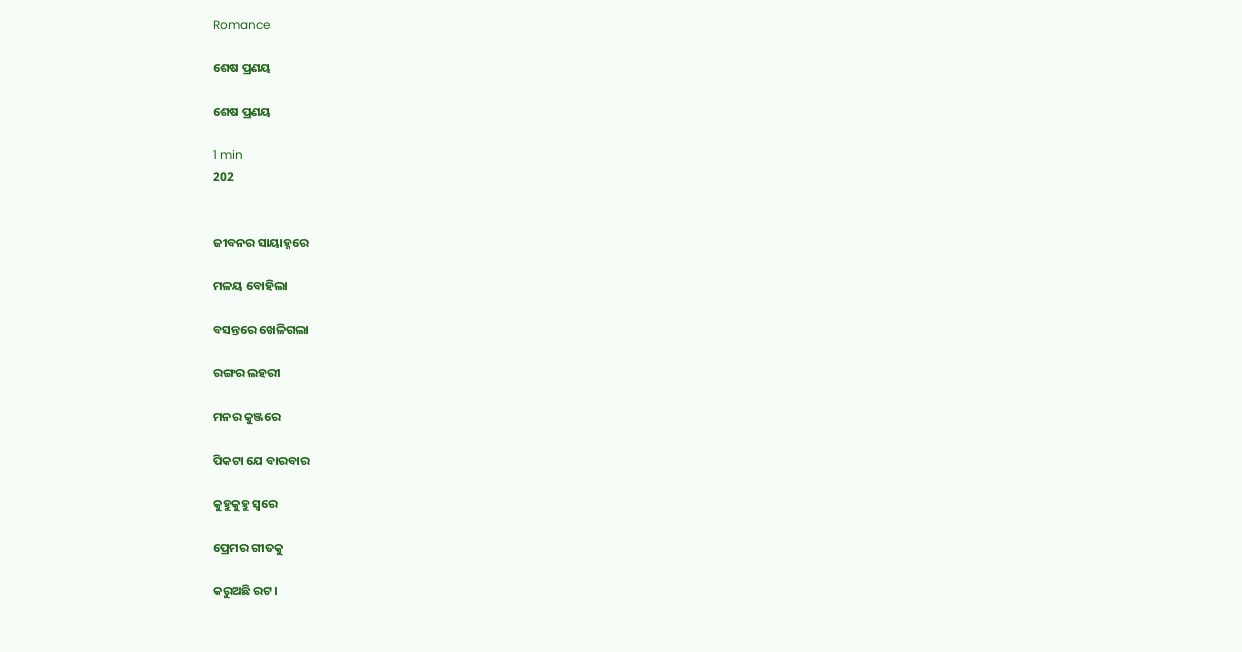Romance

ଶେଷ ପ୍ରଣୟ

ଶେଷ ପ୍ରଣୟ

1 min
202


ଜୀବନର ସାୟାହ୍ନରେ

ମଳୟ ବୋହିଲା

ବସନ୍ତରେ ଖେଳିଗଲା

ରଙ୍ଗର ଲହରୀ

ମନର କୁଞ୍ଜରେ

ପିକଟା ଯେ ବାରବାର

କୁହୁକୁହୁ ସ୍ବରେ

ପ୍ରେମର ଗୀତକୁ

କରୁଅଛି ରଟ।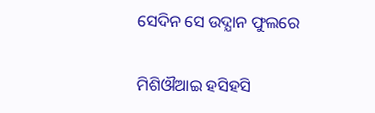ସେଦିନ ସେ ଉଦ୍ଯାନ ଫୁଲରେ

ମିଶିଔଆଇ ହସିହସି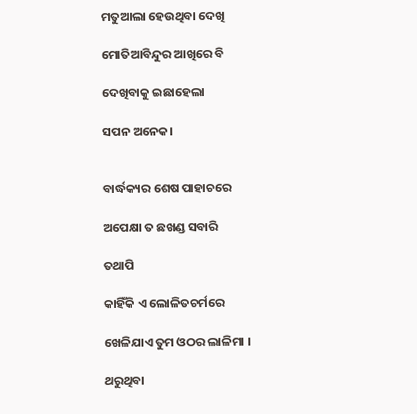ମତୁଆଲା ହେଉଥିବା ଦେଖି

ମୋତିଆବିନ୍ଦୁର ଆଖିରେ ବି

ଦେଖିବାକୁ ଇଛାହେଲା

ସପନ ଅନେକ।


ବାର୍ଦ୍ଧକ୍ୟର ଶେଷ ପାହାଚରେ

ଅପେକ୍ଷା ତ ଛଖଣ୍ଡ ସବାରି

ତଥାପି

କାହିଁକି ଏ ଲୋଳିତଚର୍ମରେ

ଖେଳିଯାଏ ତୁମ ଓଠର ଲାଳିମା ।

ଥରୁଥିବା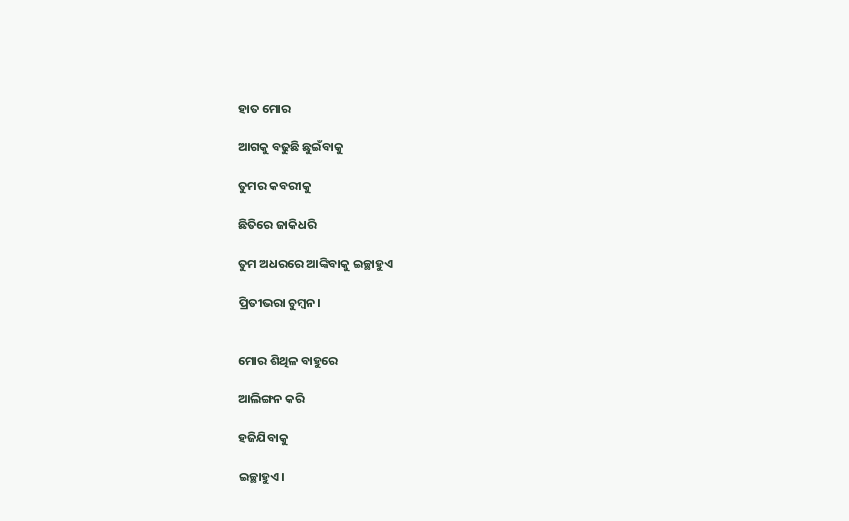ହାତ ମୋର

ଆଗକୁ ବଢୁଛି ଛୁଇଁବାକୁ

ତୁମର କବରୀକୁ

ଛିତିରେ ଜାକିଧରି

ତୁମ ଅଧରରେ ଆଙ୍କିବାକୁ ଇଚ୍ଛାହୁଏ

ପ୍ରିତୀଭରା ଚୁମ୍ବନ।


ମୋର ଶିଥିଳ ବାହୁରେ

ଆଲିଙ୍ଗନ କରି

ହଜିଯିବାକୁ

ଇଚ୍ଛାହୁଏ।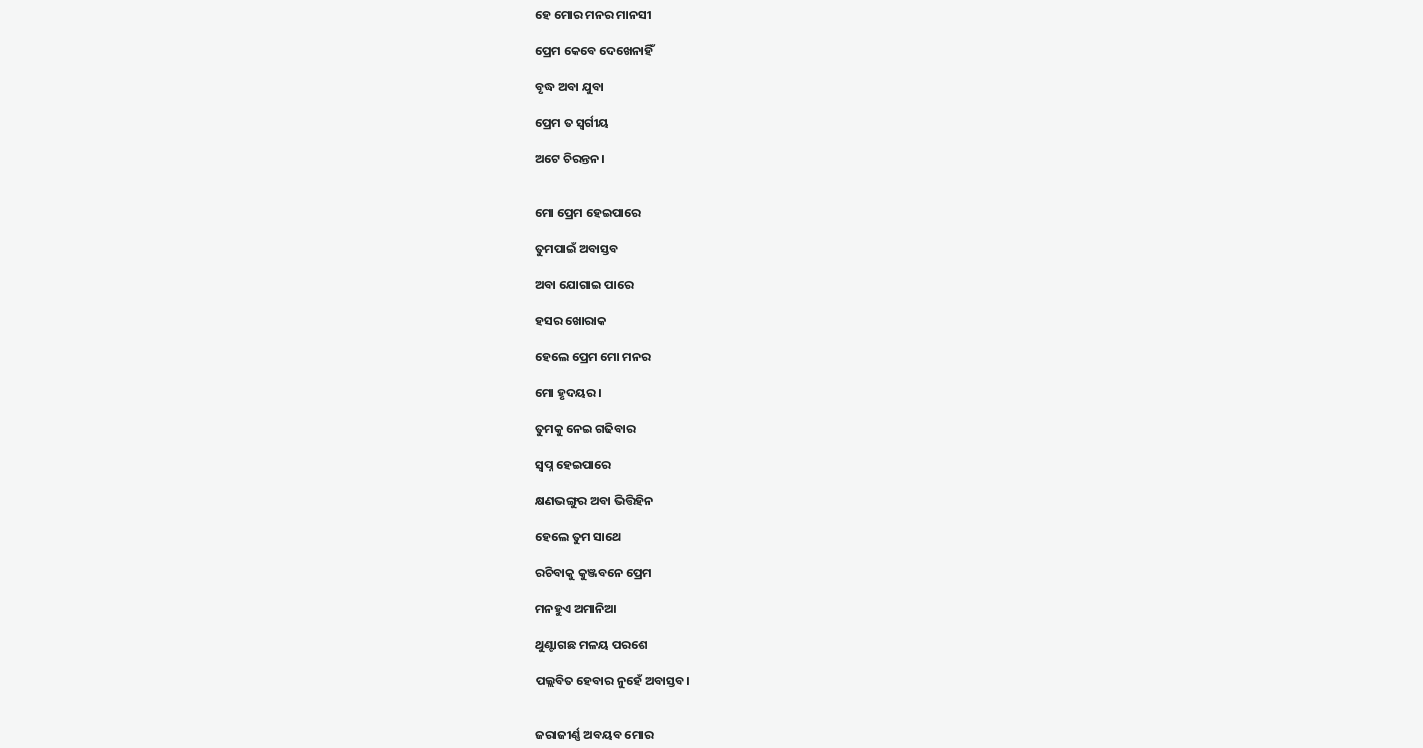ହେ ମୋର ମନର ମାନସୀ

ପ୍ରେମ କେବେ ଦେଖେନାହିଁ

ବୃଦ୍ଧ ଅବା ଯୁବା

ପ୍ରେମ ତ ସ୍ବର୍ଗୀୟ

ଅଟେ ଚିରନ୍ତନ।


ମୋ ପ୍ରେମ ହେଇପାରେ

ତୁମପାଇଁ ଅବାସ୍ତବ

ଅବା ଯୋଗାଇ ପାରେ

ହସର ଖୋରାକ

ହେଲେ ପ୍ରେମ ମୋ ମନର

ମୋ ହୃଦୟର।

ତୁମକୁ ନେଇ ଗଢିବାର

ସ୍ବପ୍ନ ହେଇପାରେ

କ୍ଷଣଭଙ୍ଗୁର ଅବା ଭିତ୍ତିହିନ

ହେଲେ ତୁମ ସାଥେ

ରଚିବାକୁ କୁଞ୍ଜବନେ ପ୍ରେମ

ମନହୁଏ ଅମାନିଆ

ଥୁଣ୍ଟାଗଛ ମଳୟ ପରଶେ

ପଲ୍ଲବିତ ହେବାର ନୁହେଁ ଅବାସ୍ତବ।


ଜରାଜୀର୍ଣ୍ଣ ଅବୟବ ମୋର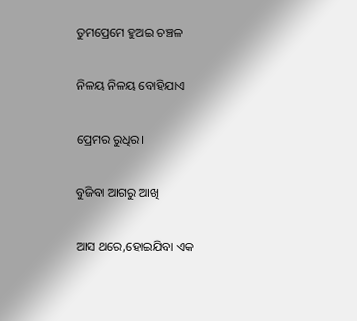ତୁମପ୍ରେମେ ହୁଅଇ ଚଞ୍ଚଳ

ନିଳୟ ନିଳୟ ବୋହିଯାଏ

ପ୍ରେମର ରୁଧିର।

ବୁଜିବା ଆଗରୁ ଆଖି

ଆସ ଥରେ,ହୋଇଯିବା ଏକ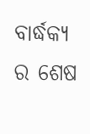ବାର୍ଦ୍ଧକ୍ୟ ର ଶେଷ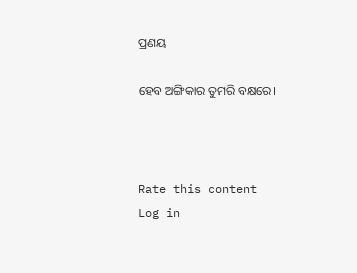ପ୍ରଣୟ

ହେବ ଅଙ୍ଗିକାର ତୁମରି ବକ୍ଷରେ।



Rate this content
Log in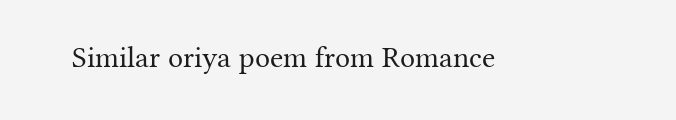Similar oriya poem from Romance